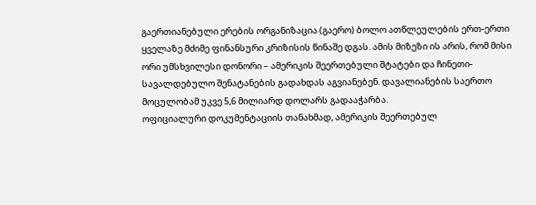გაერთიანებული ერების ორგანიზაცია (გაერო) ბოლო ათწლეულების ერთ-ერთი ყველაზე მძიმე ფინანსური კრიზისის წინაშე დგას. ამის მიზეზი ის არის, რომ მისი ორი უმსხვილესი დონორი – ამერიკის შეერთებული შტატები და ჩინეთი- სავალდებულო შენატანების გადახდას აგვიანებენ. დავალიანების საერთო მოცულობამ უკვე 5,6 მილიარდ დოლარს გადააჭარბა.
ოფიციალური დოკუმენტაციის თანახმად, ამერიკის შეერთებულ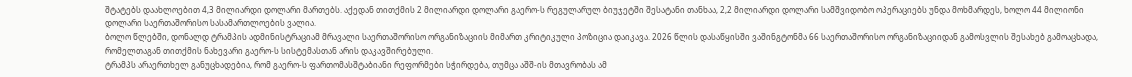შტატებს დაახლოებით 4,3 მილიარდი დოლარი მართებს. აქედან თითქმის 2 მილიარდი დოლარი გაერო-ს რეგულარულ ბიუჯეტში შესატანი თანხაა, 2,2 მილიარდი დოლარი სამშვიდობო ოპერაციებს უნდა მოხმარდეს, ხოლო 44 მილიონი დოლარი საერთაშორისო სასამართლოების ვალია.
ბოლო წლებში, დონალდ ტრამპის ადმინისტრაციამ მრავალი საერთაშორისო ორგანიზაციის მიმართ კრიტიკული პოზიცია დაიკავა. 2026 წლის დასაწყისში ვაშინგტონმა 66 საერთაშორისო ორგანიზაციიდან გამოსვლის შესახებ გამოაცხადა, რომელთაგან თითქმის ნახევარი გაერო-ს სისტემასთან არის დაკავშირებული.
ტრამპს არაერთხელ განუცხადებია, რომ გაერო-ს ფართომასშტაბიანი რეფორმები სჭირდება, თუმცა აშშ-ის მთავრობას ამ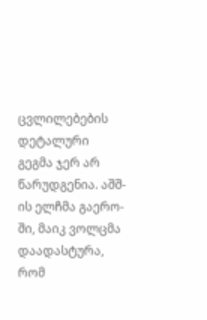ცვლილებების დეტალური გეგმა ჯერ არ წარუდგენია. აშშ-ის ელჩმა გაერო-ში, მაიკ ვოლცმა დაადასტურა, რომ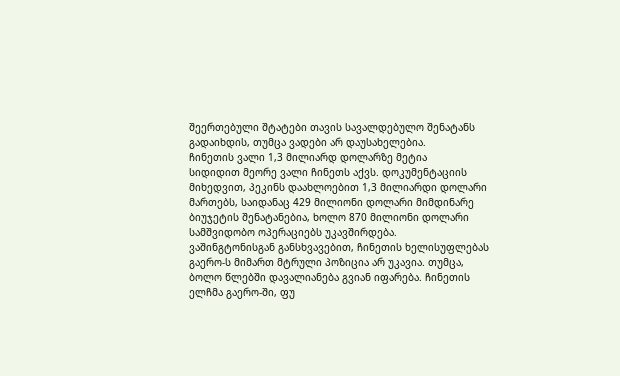შეერთებული შტატები თავის სავალდებულო შენატანს გადაიხდის, თუმცა ვადები არ დაუსახელებია.
ჩინეთის ვალი 1,3 მილიარდ დოლარზე მეტია
სიდიდით მეორე ვალი ჩინეთს აქვს. დოკუმენტაციის მიხედვით, პეკინს დაახლოებით 1,3 მილიარდი დოლარი მართებს, საიდანაც 429 მილიონი დოლარი მიმდინარე ბიუჯეტის შენატანებია, ხოლო 870 მილიონი დოლარი სამშვიდობო ოპერაციებს უკავშირდება.
ვაშინგტონისგან განსხვავებით, ჩინეთის ხელისუფლებას გაერო-ს მიმართ მტრული პოზიცია არ უკავია. თუმცა, ბოლო წლებში დავალიანება გვიან იფარება. ჩინეთის ელჩმა გაერო-ში, ფუ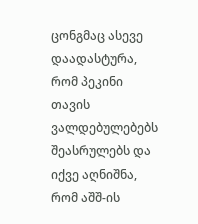ცონგმაც ასევე დაადასტურა, რომ პეკინი თავის ვალდებულებებს შეასრულებს და იქვე აღნიშნა, რომ აშშ-ის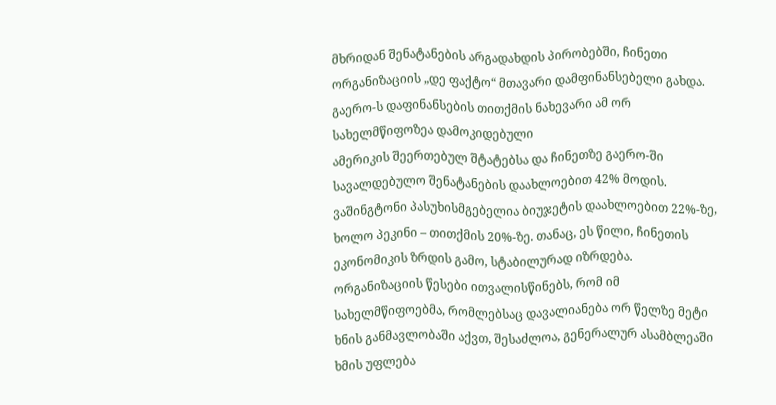მხრიდან შენატანების არგადახდის პირობებში, ჩინეთი ორგანიზაციის „დე ფაქტო“ მთავარი დამფინანსებელი გახდა.
გაერო-ს დაფინანსების თითქმის ნახევარი ამ ორ სახელმწიფოზეა დამოკიდებული
ამერიკის შეერთებულ შტატებსა და ჩინეთზე გაერო-ში სავალდებულო შენატანების დაახლოებით 42% მოდის. ვაშინგტონი პასუხისმგებელია ბიუჯეტის დაახლოებით 22%-ზე, ხოლო პეკინი – თითქმის 20%-ზე. თანაც, ეს წილი, ჩინეთის ეკონომიკის ზრდის გამო, სტაბილურად იზრდება. ორგანიზაციის წესები ითვალისწინებს, რომ იმ სახელმწიფოებმა, რომლებსაც დავალიანება ორ წელზე მეტი ხნის განმავლობაში აქვთ, შესაძლოა, გენერალურ ასამბლეაში ხმის უფლება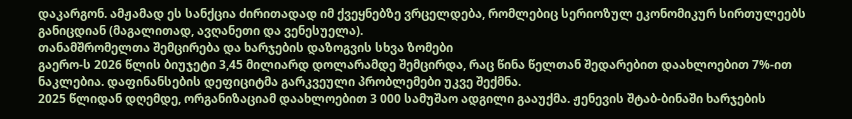დაკარგონ. ამჟამად ეს სანქცია ძირითადად იმ ქვეყნებზე ვრცელდება, რომლებიც სერიოზულ ეკონომიკურ სირთულეებს განიცდიან (მაგალითად, ავღანეთი და ვენესუელა).
თანამშრომელთა შემცირება და ხარჯების დაზოგვის სხვა ზომები
გაერო-ს 2026 წლის ბიუჯეტი 3,45 მილიარდ დოლარამდე შემცირდა, რაც წინა წელთან შედარებით დაახლოებით 7%-ით ნაკლებია. დაფინანსების დეფიციტმა გარკვეული პრობლემები უკვე შექმნა.
2025 წლიდან დღემდე, ორგანიზაციამ დაახლოებით 3 000 სამუშაო ადგილი გააუქმა. ჟენევის შტაბ-ბინაში ხარჯების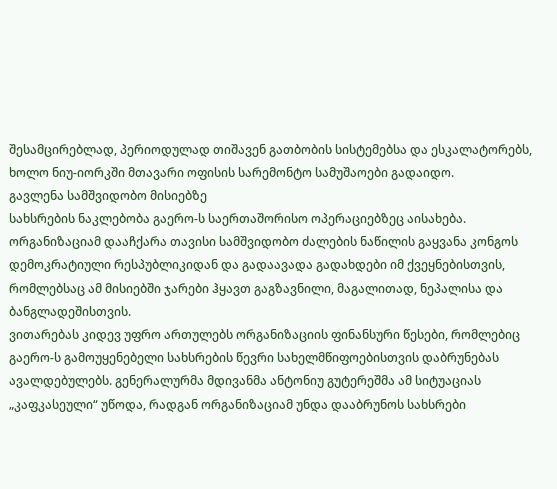შესამცირებლად, პერიოდულად თიშავენ გათბობის სისტემებსა და ესკალატორებს, ხოლო ნიუ-იორკში მთავარი ოფისის სარემონტო სამუშაოები გადაიდო.
გავლენა სამშვიდობო მისიებზე
სახსრების ნაკლებობა გაერო-ს საერთაშორისო ოპერაციებზეც აისახება. ორგანიზაციამ დააჩქარა თავისი სამშვიდობო ძალების ნაწილის გაყვანა კონგოს დემოკრატიული რესპუბლიკიდან და გადაავადა გადახდები იმ ქვეყნებისთვის, რომლებსაც ამ მისიებში ჯარები ჰყავთ გაგზავნილი, მაგალითად, ნეპალისა და ბანგლადეშისთვის.
ვითარებას კიდევ უფრო ართულებს ორგანიზაციის ფინანსური წესები, რომლებიც გაერო-ს გამოუყენებელი სახსრების წევრი სახელმწიფოებისთვის დაბრუნებას ავალდებულებს. გენერალურმა მდივანმა ანტონიუ გუტერეშმა ამ სიტუაციას „კაფკასეული“ უწოდა, რადგან ორგანიზაციამ უნდა დააბრუნოს სახსრები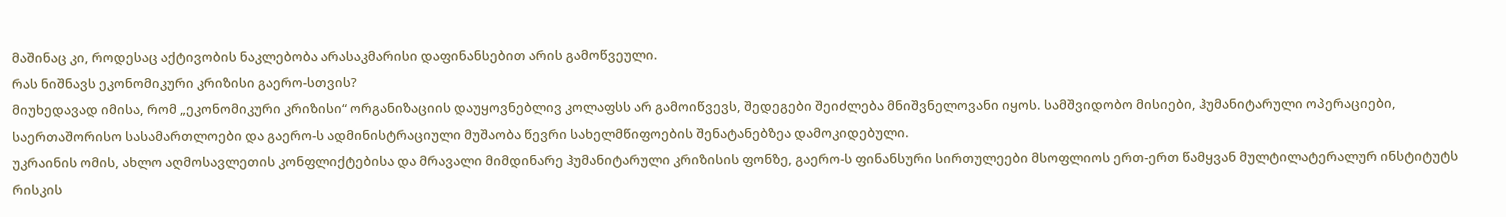მაშინაც კი, როდესაც აქტივობის ნაკლებობა არასაკმარისი დაფინანსებით არის გამოწვეული.
რას ნიშნავს ეკონომიკური კრიზისი გაერო-სთვის?
მიუხედავად იმისა, რომ „ეკონომიკური კრიზისი“ ორგანიზაციის დაუყოვნებლივ კოლაფსს არ გამოიწვევს, შედეგები შეიძლება მნიშვნელოვანი იყოს. სამშვიდობო მისიები, ჰუმანიტარული ოპერაციები, საერთაშორისო სასამართლოები და გაერო-ს ადმინისტრაციული მუშაობა წევრი სახელმწიფოების შენატანებზეა დამოკიდებული.
უკრაინის ომის, ახლო აღმოსავლეთის კონფლიქტებისა და მრავალი მიმდინარე ჰუმანიტარული კრიზისის ფონზე, გაერო-ს ფინანსური სირთულეები მსოფლიოს ერთ-ერთ წამყვან მულტილატერალურ ინსტიტუტს რისკის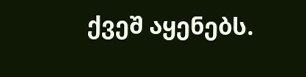ქვეშ აყენებს.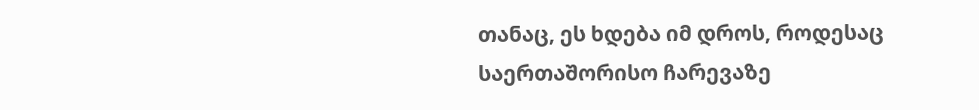თანაც, ეს ხდება იმ დროს, როდესაც საერთაშორისო ჩარევაზე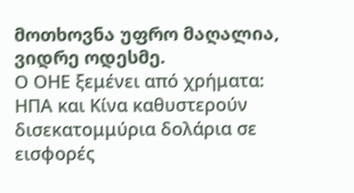მოთხოვნა უფრო მაღალია, ვიდრე ოდესმე.
Ο ΟΗΕ ξεμένει από χρήματα: ΗΠΑ και Κίνα καθυστερούν δισεκατομμύρια δολάρια σε εισφορές